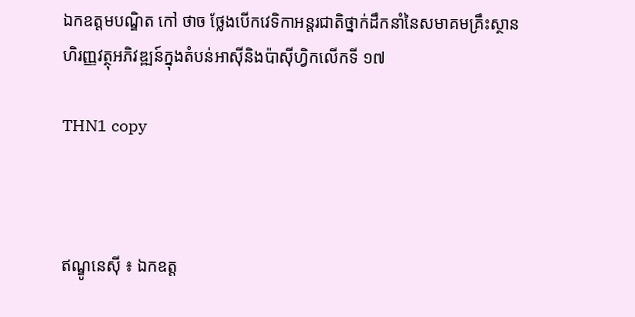ឯកឧត្តមបណ្ឌិត កៅ ថាច ថ្លែងបើកវេទិកាអន្តរជាតិថ្នាក់ដឹកនាំនៃសមាគមគ្រឹះស្ថានហិរញ្ញវត្ថុអភិវឌ្ឍន៍ក្នុងតំបន់អាស៊ីនិងប៉ាស៊ីហ្វិកលើកទី ១៧

THN1 copy



ឥណ្ឌូនេស៊ី ៖ ឯកឧត្ត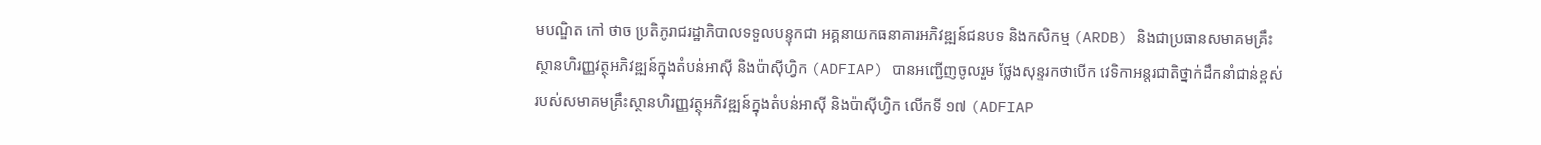មបណ្ឌិត កៅ ថាច ប្រតិភូរាជរដ្ឋាភិបាលទទួលបន្ទុកជា អគ្គនាយកធនាគារអភិវឌ្ឍន៍ជនបទ និងកសិកម្ម (ARDB) និងជាប្រធានសមាគមគ្រឹះស្ថានហិរញ្ញវត្ថុអភិវឌ្ឍន៍ក្នុងតំបន់អាស៊ី និងប៉ាស៊ីហ្វិក (ADFIAP) បានអញ្ជើញចូលរួម ថ្លែងសុន្ទរកថាបើក វេទិកាអន្តរជាតិថ្នាក់ដឹកនាំជាន់ខ្ពស់របស់សមាគមគ្រឹះស្ថានហិរញ្ញវត្ថុអភិវឌ្ឍន៍ក្នុងតំបន់អាស៊ី និងប៉ាស៊ីហ្វិក លើកទី ១៧ (ADFIAP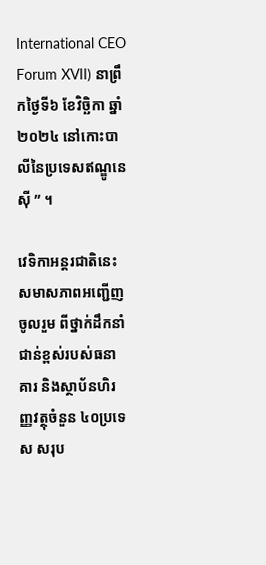International CEO Forum XVII) នាព្រឹកថ្ងៃទី៦ ខែវិច្ឆិកា ឆ្នាំ២០២៤ នៅកោះបាលីនៃប្រទេសឥណ្ឌូនេស៊ី ” ។

វេទិកាអន្តរជាតិនេះ សមាសភាពអញ្ជើញចូលរួម ពីថ្នាក់ដឹកនាំជាន់ខ្ពស់របស់ធនាគារ និងស្ថាប័នហិរញ្ញវត្ថុចំនួន ៤០ប្រទេស សរុប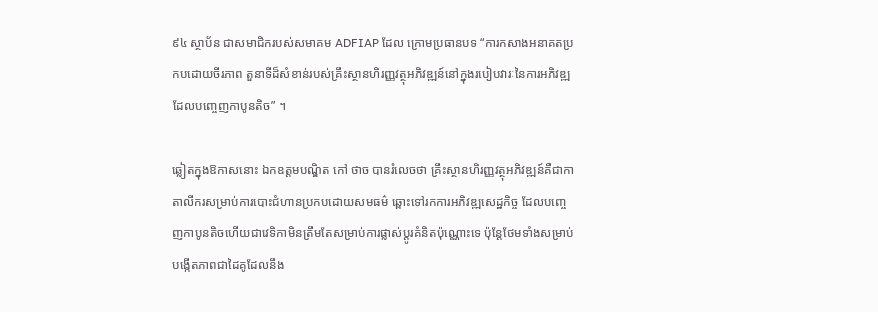៩៤ ស្ថាប័ន ជាសមាជិករបស់សមាគម ADFIAP ដែល ក្រោមប្រធានបទ “ការកសាងអនាគតប្រកបដោយចីរភាព តួនាទីដ៏សំខាន់របស់គ្រឹះស្ថានហិរញ្ញវត្ថុអភិវឌ្ឍន៍នៅក្នុងរបៀបវារៈនៃការអភិវឌ្ឍដែលបញ្ចេញកាបូនតិច” ។

ឆ្លៀតក្នុងឱកាសនោះ ឯកឧត្តមបណ្ឌិត កៅ ថាច បានរំលេចថា គ្រឹះស្ថានហិរញ្ញវត្ថុអភិវឌ្ឍន៍គឺជាកាតាលីករសម្រាប់ការបោះជំហានប្រកបដោយសមធម៌ ឆ្ពោះទៅរកការអភិវឌ្ឍសេដ្ឋកិច្ច ដែលបញ្ចេញកាបូនតិចហើយជាវេទិកាមិនត្រឹមតែសម្រាប់ការផ្លាស់ប្តូរគំនិតប៉ុណ្ណោះទេ ប៉ុន្តែថែមទាំងសម្រាប់បង្កើតភាពជាដៃគូដែលនឹង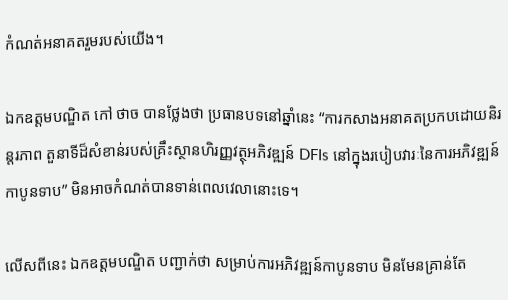កំណត់អនាគតរួមរបស់យើង។

ឯកឧត្តមបណ្ឌិត កៅ ថាច បានថ្លែងថា ប្រធានបទនៅឆ្នាំនេះ “ការកសាងអនាគតប្រកបដោយនិរន្តរភាព តួនាទីដ៏សំខាន់របស់គ្រឹះស្ថានហិរញ្ញវត្ថុអភិវឌ្ឍន៍ DFIs នៅក្នុងរបៀបវារៈនៃការអភិវឌ្ឍន៍កាបូនទាប” មិនអាចកំណត់បានទាន់ពេលវេលានោះទេ។

លើសពីនេះ ឯកឧត្តមបណ្ឌិត បញ្ជាក់ថា សម្រាប់ការអភិវឌ្ឍន៍កាបូនទាប មិនមែនគ្រាន់តែ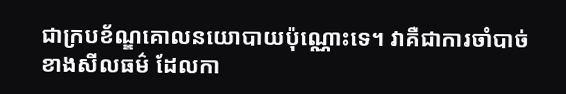ជាក្របខ័ណ្ឌគោលនយោបាយប៉ុណ្ណោះទេ។ វាគឺជាការចាំបាច់ខាងសីលធម៌ ដែលកា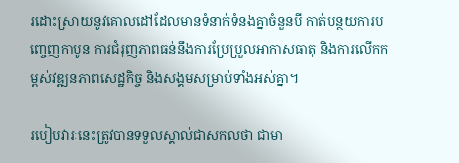រដោះស្រាយនូវគោលដៅដែលមានទំនាក់ទំនងគ្នាចំនួនបី កាត់បន្ថយការបញ្ចេញកាបូន ការជំរុញភាពធន់នឹងការប្រែប្រួលអាកាសធាតុ និងការលើកកម្ពស់វឌ្ឍនភាពសេដ្ឋកិច្ច និងសង្គមសម្រាប់ទាំងអស់គ្នា។

របៀបវារៈនេះត្រូវបានទទួលស្គាល់ជាសកលថា ជាមា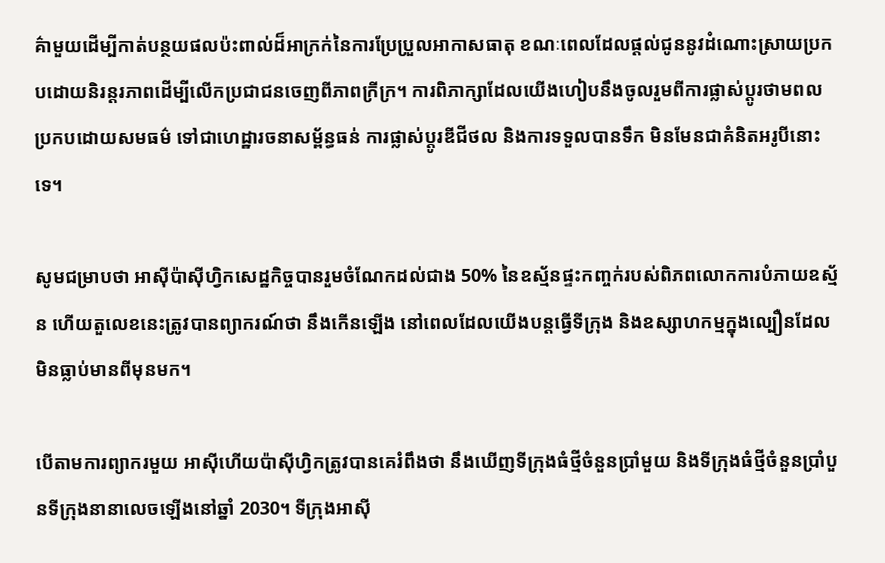គ៌ាមួយដើម្បីកាត់បន្ថយផលប៉ះពាល់ដ៏អាក្រក់នៃការប្រែប្រួលអាកាសធាតុ ខណៈពេលដែលផ្តល់ជូននូវដំណោះស្រាយប្រកបដោយនិរន្តរភាពដើម្បីលើកប្រជាជនចេញពីភាពក្រីក្រ។ ការពិភាក្សាដែលយើងហៀបនឹងចូលរួមពីការផ្លាស់ប្តូរថាមពលប្រកបដោយសមធម៌ ទៅជាហេដ្ឋារចនាសម្ព័ន្ធធន់ ការផ្លាស់ប្តូរឌីជីថល និងការទទួលបានទឹក មិនមែនជាគំនិតអរូបីនោះទេ។

សូមជម្រាបថា អាស៊ីប៉ាស៊ីហ្វិកសេដ្ឋកិច្ចបានរួមចំណែកដល់ជាង 50% នៃឧស្ម័នផ្ទះកញ្ចក់របស់ពិភពលោកការបំភាយឧស្ម័ន ហើយតួលេខនេះត្រូវបានព្យាករណ៍ថា នឹងកើនឡើង នៅពេលដែលយើងបន្តធ្វើទីក្រុង និងឧស្សាហកម្មក្នុងល្បឿនដែលមិនធ្លាប់មានពីមុនមក។

បើតាមការព្យាករមួយ អាស៊ីហើយប៉ាស៊ីហ្វិកត្រូវបានគេរំពឹងថា នឹងឃើញទីក្រុងធំថ្មីចំនួនប្រាំមួយ និងទីក្រុងធំថ្មីចំនួនប្រាំបួនទីក្រុងនានាលេចឡើងនៅឆ្នាំ 2030។ ទីក្រុងអាស៊ី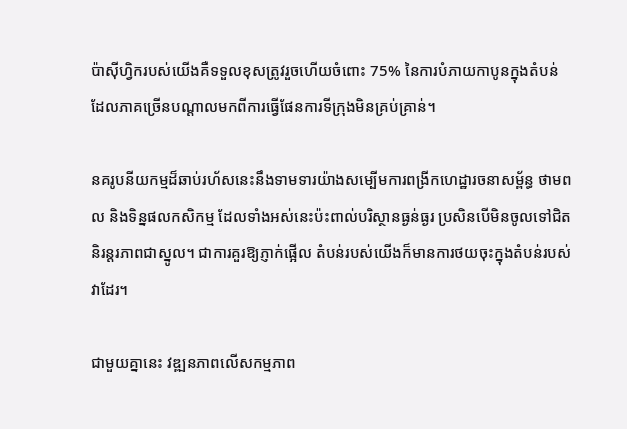ប៉ាស៊ីហ្វិករបស់យើងគឺទទួលខុសត្រូវរួចហើយចំពោះ 75% នៃការបំភាយកាបូនក្នុងតំបន់ ដែលភាគច្រើនបណ្តាលមកពីការធ្វើផែនការទីក្រុងមិនគ្រប់គ្រាន់។

នគរូបនីយកម្មដ៏ឆាប់រហ័សនេះនឹងទាមទារយ៉ាងសម្បើមការពង្រីកហេដ្ឋារចនាសម្ព័ន្ធ ថាមពល និងទិន្នផលកសិកម្ម ដែលទាំងអស់នេះប៉ះពាល់បរិស្ថានធ្ងន់ធ្ងរ ប្រសិនបើមិនចូលទៅជិតនិរន្តរភាពជាស្នូល។ ជាការគួរឱ្យភ្ញាក់ផ្អើល តំបន់របស់យើងក៏មានការថយចុះក្នុងតំបន់របស់វាដែរ។

ជាមួយគ្នានេះ វឌ្ឍនភាពលើសកម្មភាព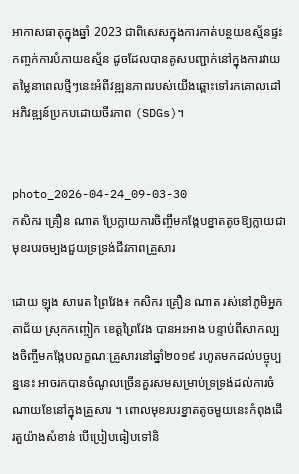អាកាសធាតុក្នុងឆ្នាំ 2023 ជាពិសេសក្នុងការកាត់បន្ថយឧស្ម័នផ្ទះកញ្ចក់ការបំភាយឧស្ម័ន ដូចដែលបានគូសបញ្ជាក់នៅក្នុងការវាយតម្លៃនាពេលថ្មីៗនេះអំពីវឌ្ឍនភាពរបស់យើងឆ្ពោះទៅរកគោលដៅអភិវឌ្ឍន៍ប្រកបដោយចីរភាព (SDGs)។


photo_2026-04-24_09-03-30
កសិករ គ្រឿន ណាត ប្រែក្លាយការចិញ្ចឹមកង្កែបខ្នាតតូចឱ្យក្លាយជាមុខរបរចម្បងជួយទ្រទ្រង់ជីវភាពគ្រួសារ

ដោយ ឡុង សារេត ព្រៃវែង៖ កសិករ គ្រឿន ណាត រស់នៅភូមិអ្នកតាជ័យ ស្រុកកញ្ចៀក ខេត្តព្រៃវែង បានអះអាង បន្ទាប់ពីសាកល្បងចិញ្ចឹមកង្កែបលក្ខណៈគ្រួសារនៅឆ្នាំ២០១៩ រហូតមកដល់បច្ចុប្បន្ននេះ អាចរកបានចំណូលច្រើនគួរសមសម្រាប់ទ្រទ្រង់ដល់ការចំណាយខែនៅក្នុងគ្រួសារ ។ ពោលមុខរបរខ្នាតតូចមួយនេះកំពុងដើរតួយ៉ាងសំខាន់ បើប្រៀបធៀបទៅនិ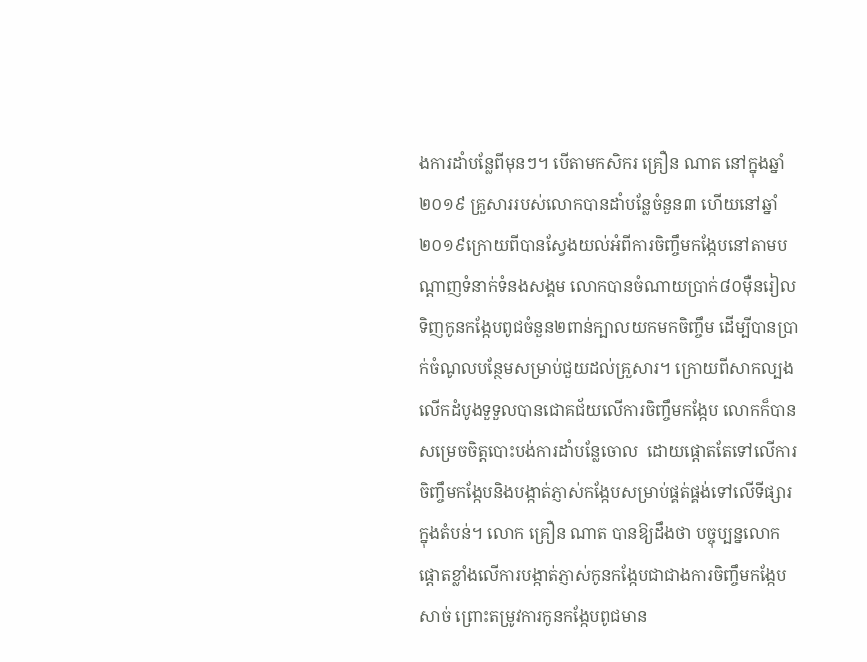ងការដាំបន្លែពីមុនៗ។ បើតាមកសិករ គ្រឿន ណាត នៅក្នុងឆ្នាំ២០១៩ គ្រួសាររបស់លោកបានដាំបន្លែចំនួន៣ ហើយនៅឆ្នាំ២០១៩ក្រោយពីបានស្វែងយល់អំពីការចិញ្ចឹមកង្កែបនៅតាមបណ្តាញទំនាក់ទំនងសង្គម លោកបានចំណាយប្រាក់៨០ម៉ឺនរៀលទិញកូនកង្កែបពូជចំនួន២ពាន់ក្បាលយកមកចិញ្ចឹម ដើម្បីបានប្រាក់ចំណូលបន្ថែមសម្រាប់ជួយដល់គ្រួសារ។ ក្រោយពីសាកល្បងលើកដំបូងទួទួលបានជោគជ័យលើការចិញ្ចឹមកង្កែប លោកក៏បានសម្រេចចិត្តបោះបង់ការដាំបន្លែចោល  ដោយផ្តោតតែទៅលើការចិញ្ចឹមកង្កែបនិងបង្កាត់ភ្ញាស់កង្កែបសម្រាប់ផ្គត់ផ្គង់ទៅលើទីផ្សារក្នុងតំបន់។ លោក គ្រឿន ណាត បានឱ្យដឹងថា បច្ចុប្បន្នលោកផ្តោតខ្លាំងលើការបង្កាត់ភ្ញាស់កូនកង្កែបជាជាងការចិញ្ចឹមកង្កែបសាច់ ព្រោះតម្រូវការកូនកង្កែបពូជមាន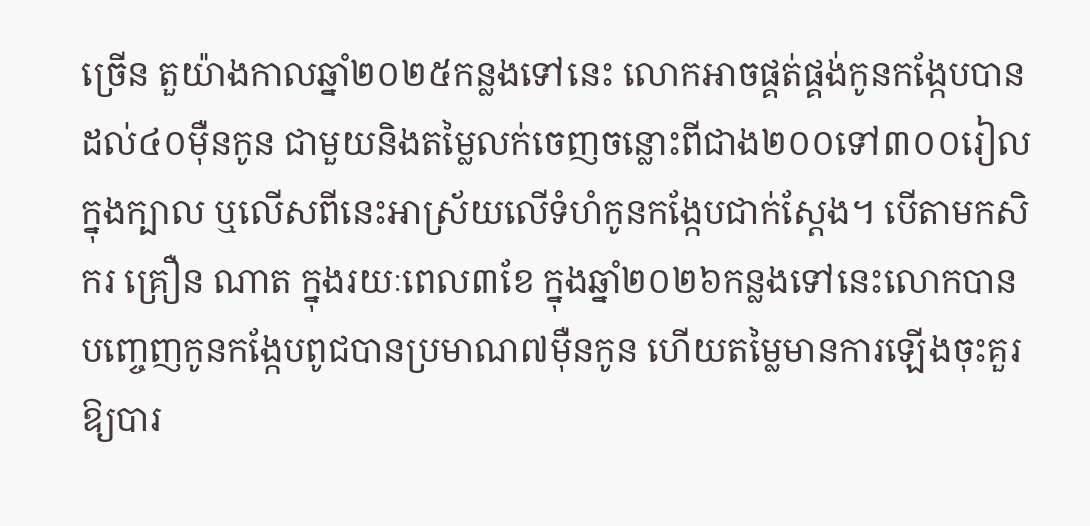ច្រើន តួយ៉ាងកាលឆ្នាំ២០២៥កន្លងទៅនេះ លោកអាចផ្គត់ផ្គង់កូនកង្កែបបានដល់៤០ម៉ឺនកូន ជាមួយនិងតម្លៃលក់ចេញចន្លោះពីជាង២០០ទៅ៣០០រៀលក្នុងក្បាល ឬលើសពីនេះអាស្រ័យលើទំហំកូនកង្កែបជាក់ស្តែង។ បើតាមកសិករ គ្រឿន ណាត ក្នុងរយៈពេល៣ខែ ក្នុងឆ្នាំ២០២៦កន្លងទៅនេះលោកបានបញ្ចេញកូនកង្កែបពូជបានប្រមាណ៧ម៉ឺនកូន ហើយតម្លៃមានការឡើងចុះគួរឱ្យបារ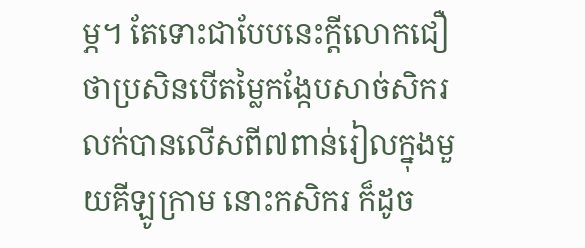ម្ភ។ តែទោះជាបែបនេះក្តីលោកជឿថាប្រសិនបើតម្លៃកង្កែបសាច់សិករលក់បានលើសពី៧ពាន់រៀលក្នុងមួយគីឡូក្រាម នោះកសិករ ក៏ដូច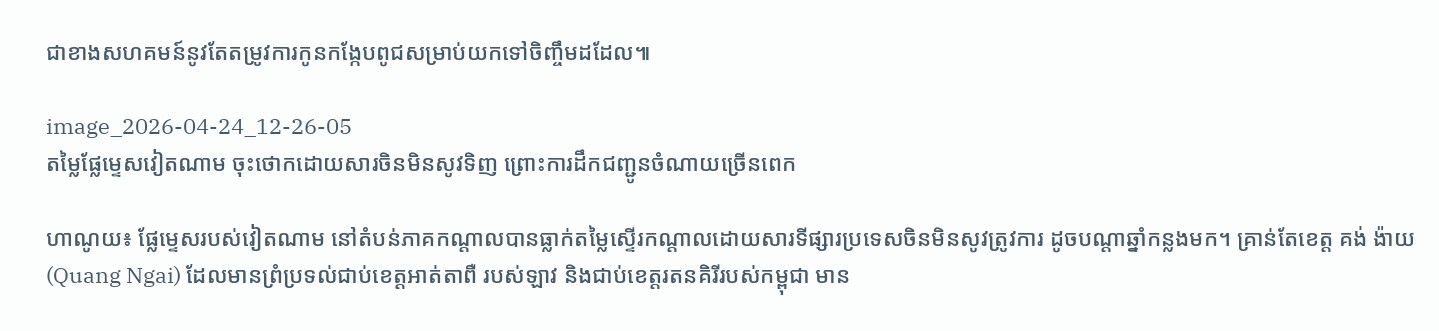ជាខាងសហគមន៍នូវតែតម្រូវការកូនកង្កែបពូជសម្រាប់យកទៅចិញ្ចឹមដដែល៕

image_2026-04-24_12-26-05
តម្លៃផ្លែម្ទេសវៀតណាម ចុះថោកដោយសារចិនមិនសូវទិញ ព្រោះការដឹកជញ្ជូនចំណាយច្រើនពេក

ហាណូយ៖ ផ្លែម្ទេសរបស់វៀតណាម នៅតំបន់ភាគកណ្តាលបានធ្លាក់តម្លៃស្ទើរកណ្តាលដោយសារទីផ្សារប្រទេសចិនមិនសូវត្រូវការ ដូចបណ្តាឆ្នាំកន្លងមក។ គ្រាន់តែខេត្ត គង់ ង៉ាយ (Quang Ngai) ដែលមានព្រំប្រទល់ជាប់ខេត្តអាត់តាពឺ របស់ឡាវ និងជាប់ខេត្តរតនគិរីរបស់កម្ពុជា មាន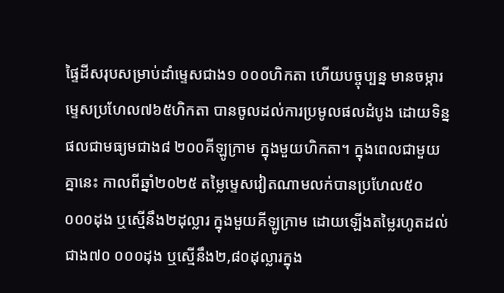ផ្ទៃដីសរុបសម្រាប់ដាំម្ទេសជាង១ ០០០ហិកតា ហើយបច្ចុប្បន្ន មានចម្ការម្ទេសប្រហែល៧៦៥ហិកតា បានចូលដល់ការប្រមូលផលដំបូង ដោយទិន្នផលជាមធ្យមជាង៨ ២០០គីឡូក្រាម ក្នុងមួយហិកតា។ ក្នុងពេលជាមួយគ្នានេះ កាលពីឆ្នាំ២០២៥ តម្លៃម្ទេសវៀតណាមលក់បានប្រហែល៥០ ០០០ដុង ឬស្មើនឹង២ដុល្លារ ក្នុងមួយគីឡូក្រាម ដោយឡើងតម្លៃរហូតដល់ជាង៧០ ០០០ដុង ឬស្មើនឹង២,៨០ដុល្លារក្នុង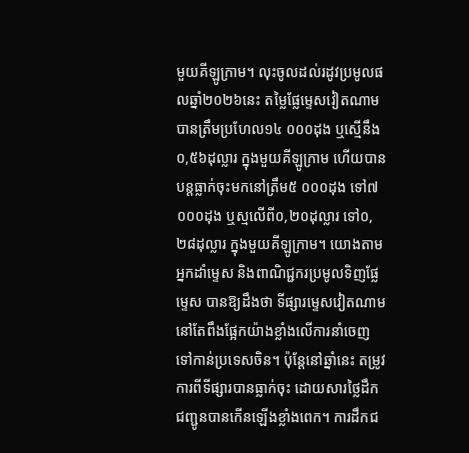មួយគីឡូក្រាម។ លុះចូលដល់រដូវប្រមូលផលឆ្នាំ២០២៦នេះ តម្លៃផ្លែម្ទេសវៀតណាមបានត្រឹមប្រហែល១៤ ០០០ដុង ឬស្មើនឹង០,៥៦ដុល្លារ ក្នុងមួយគីឡូក្រាម ហើយបានបន្តធ្លាក់ចុះមកនៅត្រឹម៥ ០០០ដុង ទៅ៧ ០០០ដុង ឬស្មលើពី០,២០ដុល្លារ ទៅ០,២៨ដុល្លារ ក្នុងមួយគីឡូក្រាម។ យោងតាមអ្នកដាំម្ទេស និងពាណិជ្ជករប្រមូលទិញផ្លែម្ទេស បានឱ្យដឹងថា ទីផ្សារម្ទេសវៀតណាមនៅតែពឹងផ្អែកយ៉ាងខ្លាំងលើការនាំចេញទៅកាន់ប្រទេសចិន។ ប៉ុន្តែនៅឆ្នាំនេះ តម្រូវការពីទីផ្សារបានធ្លាក់ចុះ ដោយសារថ្លៃដឹកជញ្ជូនបានកើនឡើងខ្លាំងពេក។ ការដឹកជ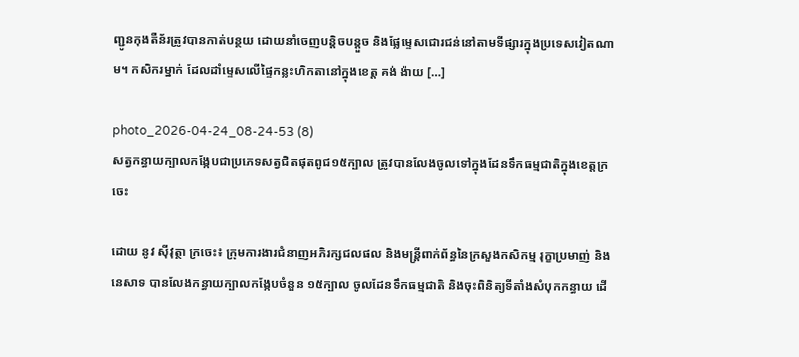ញ្ជូនកុងតឺន័រត្រូវបានកាត់បន្ថយ ដោយនាំចេញបន្តិចបន្តួច និងផ្លែម្ទេសជោរជន់នៅតាមទីផ្សារក្នុងប្រទេសវៀតណាម។ កសិករម្នាក់ ដែលដាំម្ទេសលើផ្ទៃកន្លះហិកតានៅក្នុងខេត្ត គង់ ង៉ាយ […]

photo_2026-04-24_08-24-53 (8)
សត្វកន្ធាយក្បាលកង្កែបជាប្រភេទសត្វជិតផុតពូជ១៥ក្បាល ត្រូវបានលែងចូលទៅក្នុងដែនទឹកធម្មជាតិក្នុងខេត្តក្រចេះ

ដោយ នូវ ស៊ីវុត្ថា ក្រចេះ៖ ក្រុមការងារជំនាញអភិរក្សជលផល និងមន្រ្តីពាក់ព័ន្ធនៃក្រសួងកសិកម្ម រុក្ខាប្រមាញ់ និងនេសាទ បានលែងកន្ធាយក្បាលកង្កែបចំនួន ១៥ក្បាល ចូលដែនទឹកធម្មជាតិ និងចុះពិនិត្យទីតាំងសំបុកកន្ធាយ ដើ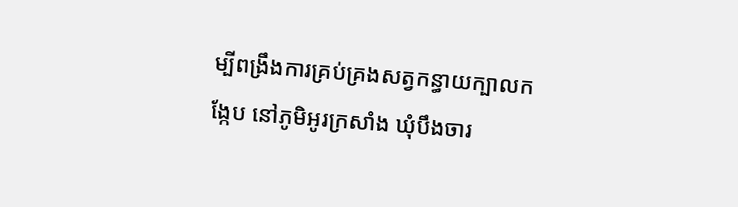ម្បីពង្រឹងការគ្រប់គ្រងសត្វកន្ធាយក្បាលកង្កែប នៅភូមិអូរក្រសាំង ឃុំបឹងចារ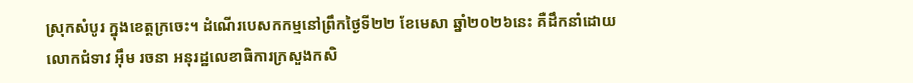ស្រុកសំបូរ ក្នុងខេត្តក្រចេះ។ ដំណើរបេសកកម្មនៅព្រឹកថ្ងៃទី២២ ខែមេសា ឆ្នាំ២០២៦នេះ គឺដឹកនាំដោយលោកជំទាវ អ៊ឹម រចនា អនុរដ្ឋលេខាធិការក្រសួងកសិ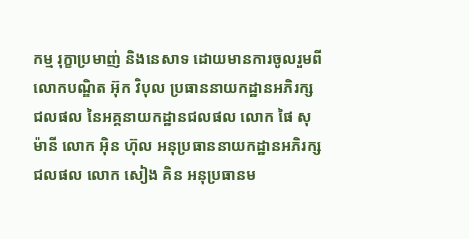កម្ម រុក្ខាប្រមាញ់ និងនេសាទ ដោយមានការចូលរួមពីលោកបណ្ឌិត អ៊ុក វិបុល ប្រធាននាយកដ្ឋានអភិរក្សជលផល នៃអគ្គនាយកដ្ឋានជលផល លោក ផៃ សុម៉ានី លោក អ៊ិន ហ៊ុល អនុប្រធាននាយកដ្ឋានអភិរក្សជលផល លោក សៀង គិន អនុប្រធានម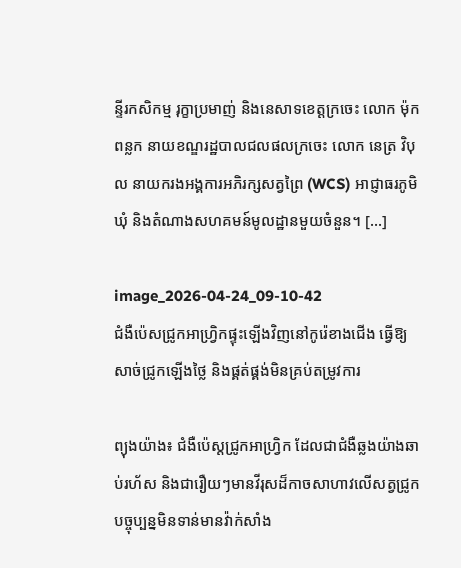ន្ទីរកសិកម្ម រុក្ខាប្រមាញ់ និងនេសាទខេត្តក្រចេះ លោក ម៉ុក ពន្លក នាយខណ្ឌរដ្ឋបាលជលផលក្រចេះ លោក នេត្រ វិបុល នាយករងអង្គការអភិរក្សសត្វព្រៃ (WCS) អាជ្ញាធរភូមិឃុំ និងតំណាងសហគមន៍មូលដ្ឋានមួយចំនួន។ […]

image_2026-04-24_09-10-42
ជំងឺប៉េសជ្រូកអាហ្វ្រិកផ្ទុះឡើងវិញនៅកូរ៉េខាងជើង ធ្វើឱ្យសាច់ជ្រូកឡើងថ្លៃ និងផ្គត់ផ្គង់មិនគ្រប់តម្រូវការ

ព្យុងយ៉ាង៖ ជំងឺប៉េស្តជ្រូកអាហ្រ្វិក ដែលជាជំងឺឆ្លងយ៉ាងឆាប់រហ័ស និងជារឿយៗមានវីរុសដ៏កាចសាហាវលើសត្វជ្រូក បច្ចុប្បន្នមិនទាន់មានវ៉ាក់សាំង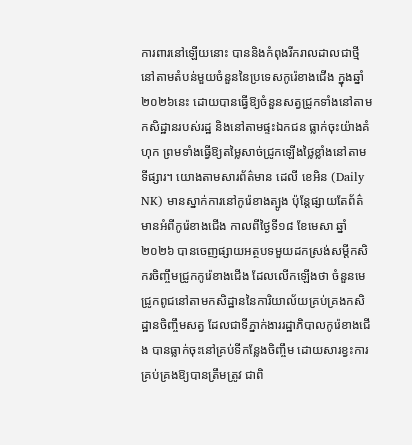ការពារនៅឡើយនោះ បាននិងកំពុងរីករាលដាលជាថ្មីនៅតាមតំបន់មួយចំនួននៃប្រទេសកូរ៉េខាងជើង ក្នុងឆ្នាំ២០២៦នេះ ដោយបានធ្វើឱ្យចំនួនសត្វជ្រូកទាំងនៅតាមកសិដ្ឋានរបស់រដ្ឋ និងនៅតាមផ្ទះឯកជន ធ្លាក់ចុះយ៉ាងគំហុក ព្រមទាំងធ្វើឱ្យតម្លៃសាច់ជ្រូកឡើងថ្លៃខ្លាំងនៅតាមទីផ្សារ។ យោងតាមសារព័ត៌មាន ដេលី ខេអិន (Daily NK) មានស្នាក់ការនៅកូរ៉េខាងត្បូង ប៉ុន្តែផ្សាយតែព័ត៌មានអំពីកូរ៉េខាងជើង កាលពីថ្ងៃទី១៨ ខែមេសា ឆ្នាំ២០២៦ បានចេញផ្សាយអត្ថបទមួយដកស្រង់សម្តីកសិករចិញ្ចឹមជ្រូកកូរ៉េខាងជើង ដែលលើកឡើងថា ចំនួនមេជ្រូកពូជនៅតាមកសិដ្ឋាននៃការិយាល័យគ្រប់គ្រងកសិដ្ឋានចិញ្ចឹមសត្វ ដែលជាទីភ្នាក់ងាររដ្ឋាភិបាលកូរ៉េខាងជើង បានធ្លាក់ចុះនៅគ្រប់ទីកន្លែងចិញ្ចឹម ដោយសារខ្វះការគ្រប់គ្រងឱ្យបានត្រឹមត្រូវ ជាពិ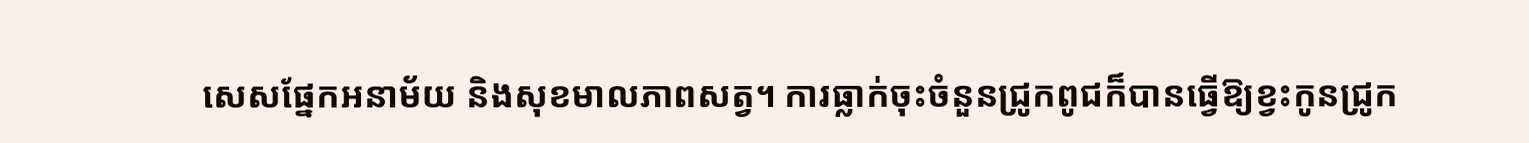សេសផ្នែកអនាម័យ និងសុខមាលភាពសត្វ។ ការធ្លាក់ចុះចំនួនជ្រូកពូជក៏បានធ្វើឱ្យខ្វះកូនជ្រូក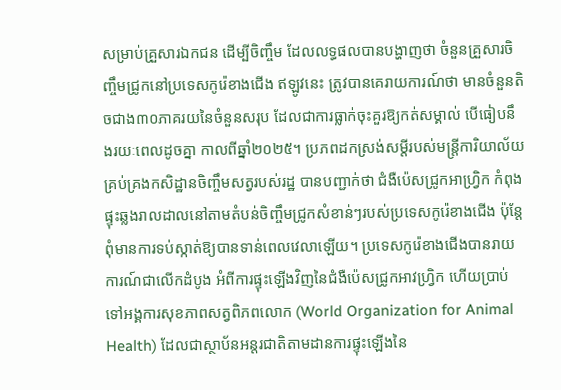សម្រាប់គ្រួសារឯកជន ដើម្បីចិញ្ចឹម ដែលលទ្ធផលបានបង្ហាញថា ចំនួនគ្រួសារចិញ្ចឹមជ្រូកនៅប្រទេសកូរ៉េខាងជើង ឥឡូវនេះ ត្រូវបានគេរាយការណ៍ថា មានចំនួនតិចជាង៣០ភាគរយនៃចំនួនសរុប ដែលជាការធ្លាក់ចុះគួរឱ្យកត់សម្គាល់ បើធៀបនឹងរយៈពេលដូចគ្នា កាលពីឆ្នាំ២០២៥។ ប្រភពដកស្រង់សម្តីរបស់មន្ត្រីការិយាល័យគ្រប់គ្រងកសិដ្ឋានចិញ្ចឹមសត្វរបស់រដ្ឋ បានបញ្ជាក់ថា ជំងឺប៉េសជ្រូកអាហ្វ្រិក កំពុងផ្ទុះឆ្លងរាលដាលនៅតាមតំបន់ចិញ្ចឹមជ្រូកសំខាន់ៗរបស់ប្រទេសកូរ៉េខាងជើង ប៉ុន្តែពុំមានការទប់ស្កាត់ឱ្យបានទាន់ពេលវេលាឡើយ។ ប្រទេសកូរ៉េខាងជើងបានរាយការណ៍ជាលើកដំបូង អំពីការផ្ទុះឡើងវិញនៃជំងឺប៉េសជ្រូកអាវហ្វ្រិក ហើយប្រាប់ទៅអង្គការសុខភាពសត្វពិភពលោក (World Organization for Animal Health) ដែលជាស្ថាប័នអន្តរជាតិតាមដានការផ្ទុះឡើងនៃ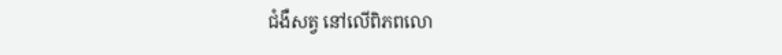ជំងឺសត្វ នៅលើពិភពលោ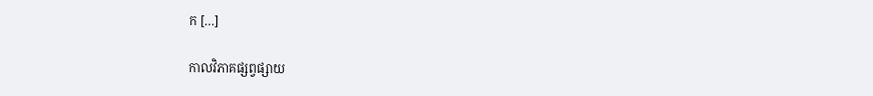ក […]

កាលវិភាគផ្សព្វផ្សាយ